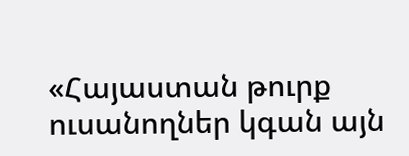«Հայաստան թուրք ուսանողներ կգան այն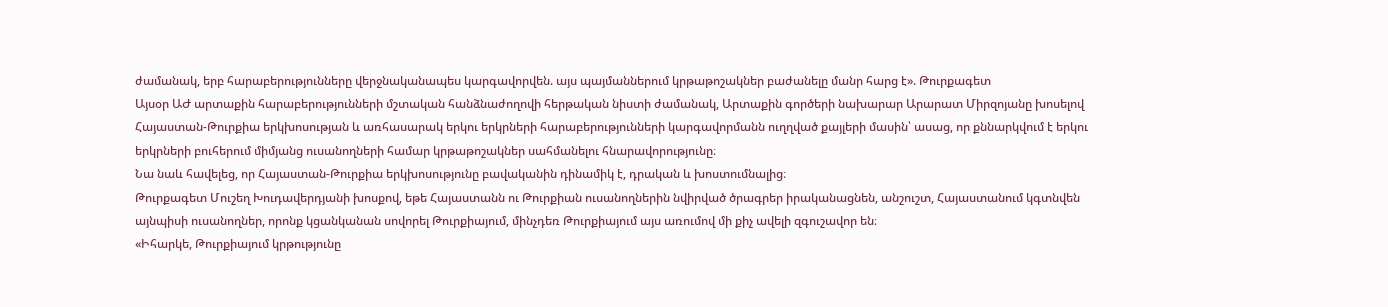ժամանակ, երբ հարաբերությունները վերջնականապես կարգավորվեն. այս պայմաններում կրթաթոշակներ բաժանելը մանր հարց է». Թուրքագետ
Այսօր ԱԺ արտաքին հարաբերությունների մշտական հանձնաժողովի հերթական նիստի ժամանակ, Արտաքին գործերի նախարար Արարատ Միրզոյանը խոսելով Հայաստան-Թուրքիա երկխոսության և առհասարակ երկու երկրների հարաբերությունների կարգավորմանն ուղղված քայլերի մասին՝ ասաց, որ քննարկվում է երկու երկրների բուհերում միմյանց ուսանողների համար կրթաթոշակներ սահմանելու հնարավորությունը։
Նա նաև հավելեց, որ Հայաստան-Թուրքիա երկխոսությունը բավականին դինամիկ է, դրական և խոստումնալից։
Թուրքագետ Մուշեղ Խուդավերդյանի խոսքով, եթե Հայաստանն ու Թուրքիան ուսանողներին նվիրված ծրագրեր իրականացնեն, անշուշտ, Հայաստանում կգտնվեն այնպիսի ուսանողներ, որոնք կցանկանան սովորել Թուրքիայում, մինչդեռ Թուրքիայում այս առումով մի քիչ ավելի զգուշավոր են։
«Իհարկե, Թուրքիայում կրթությունը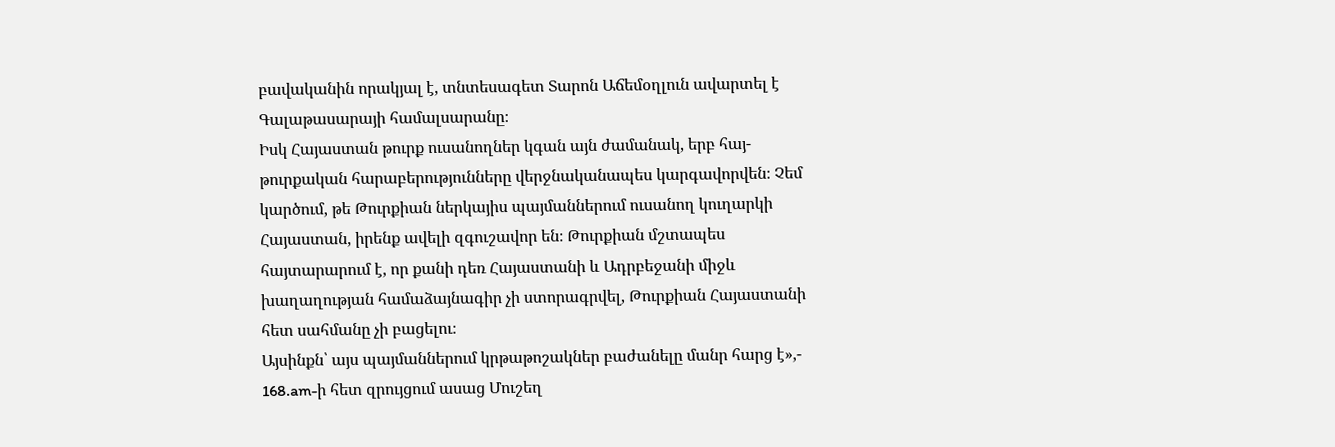բավականին որակյալ է, տնտեսագետ Տարոն Աճեմօղլուն ավարտել է Գալաթասարայի համալսարանը։
Իսկ Հայաստան թուրք ուսանողներ կգան այն ժամանակ, երբ հայ-թուրքական հարաբերությունները վերջնականապես կարգավորվեն։ Չեմ կարծում, թե Թուրքիան ներկայիս պայմաններում ուսանող կուղարկի Հայաստան, իրենք ավելի զգուշավոր են։ Թուրքիան մշտապես հայտարարում է, որ քանի դեռ Հայաստանի և Ադրբեջանի միջև խաղաղության համաձայնագիր չի ստորագրվել, Թուրքիան Հայաստանի հետ սահմանը չի բացելու։
Այսինքն՝ այս պայմաններում կրթաթոշակներ բաժանելը մանր հարց է»,- 168.am-ի հետ զրույցում ասաց Մուշեղ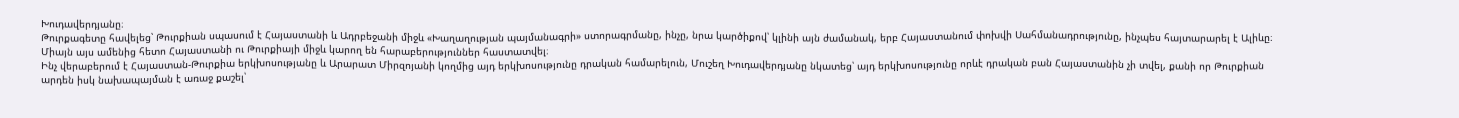Խուդավերդյանը։
Թուրքագետը հավելեց՝ Թուրքիան սպասում է Հայաստանի և Ադրբեջանի միջև «Խաղաղության պայմանագրի» ստորագրմանը, ինչը, նրա կարծիքով՝ կլինի այն ժամանակ, երբ Հայաստանում փոխվի Սահմանադրությունը, ինչպես հայտարարել է Ալիևը։ Միայն այս ամենից հետո Հայաստանի ու Թուրքիայի միջև կարող են հարաբերություններ հաստատվել։
Ինչ վերաբերում է Հայաստան-Թուրքիա երկխոսությանը և Արարատ Միրզոյանի կողմից այդ երկխոսությունը դրական համարելուն, Մուշեղ Խուդավերդյանը նկատեց՝ այդ երկխոսությունը որևէ դրական բան Հայաստանին չի տվել, քանի որ Թուրքիան արդեն իսկ նախապայման է առաջ քաշել՝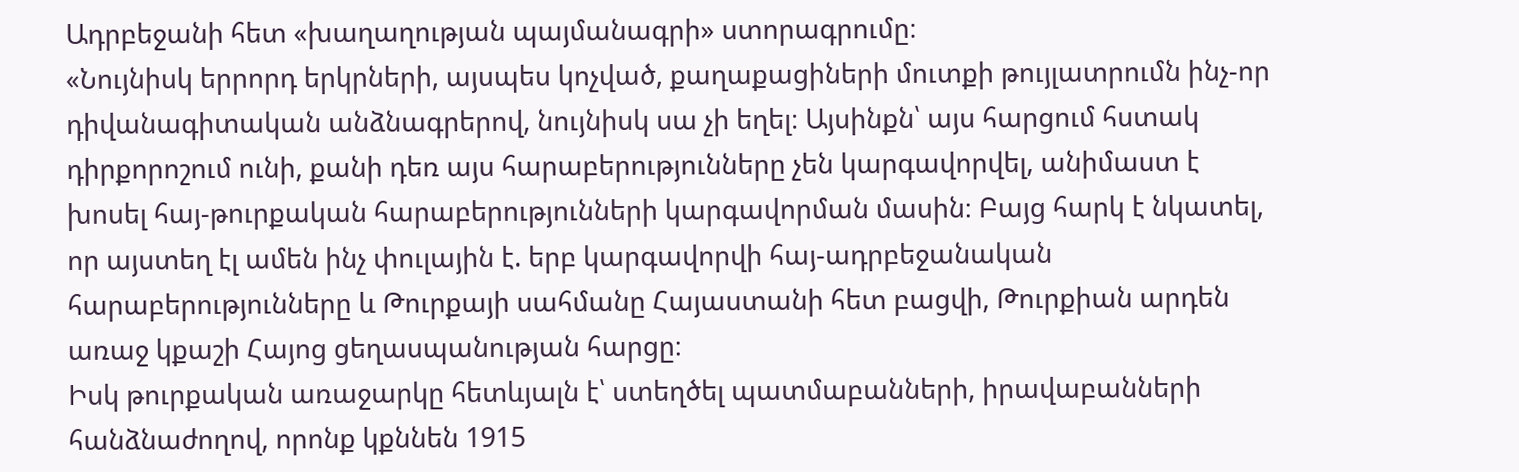Ադրբեջանի հետ «խաղաղության պայմանագրի» ստորագրումը։
«Նույնիսկ երրորդ երկրների, այսպես կոչված, քաղաքացիների մուտքի թույլատրումն ինչ-որ դիվանագիտական անձնագրերով, նույնիսկ սա չի եղել։ Այսինքն՝ այս հարցում հստակ դիրքորոշում ունի, քանի դեռ այս հարաբերությունները չեն կարգավորվել, անիմաստ է խոսել հայ-թուրքական հարաբերությունների կարգավորման մասին։ Բայց հարկ է նկատել, որ այստեղ էլ ամեն ինչ փուլային է. երբ կարգավորվի հայ-ադրբեջանական հարաբերությունները և Թուրքայի սահմանը Հայաստանի հետ բացվի, Թուրքիան արդեն առաջ կքաշի Հայոց ցեղասպանության հարցը։
Իսկ թուրքական առաջարկը հետևյալն է՝ ստեղծել պատմաբանների, իրավաբանների հանձնաժողով, որոնք կքննեն 1915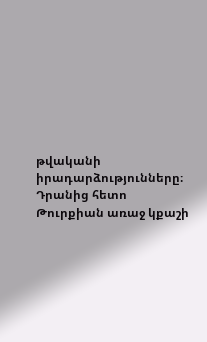թվականի իրադարձությունները։ Դրանից հետո Թուրքիան առաջ կքաշի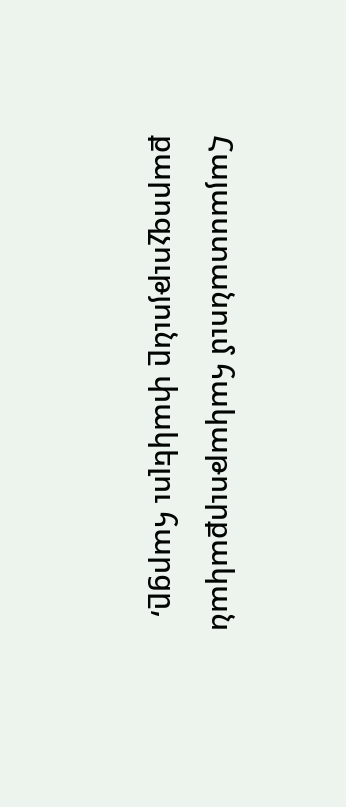Հայաստանում հակաթուրքական քարոզչությունը փակելու հարցը,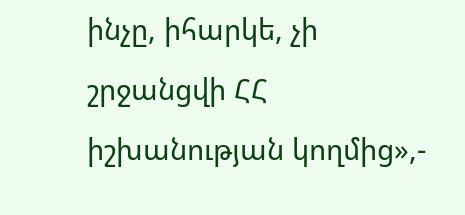ինչը, իհարկե, չի շրջանցվի ՀՀ իշխանության կողմից»,-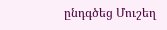ընդգծեց Մուշեղ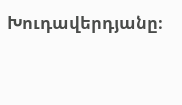Խուդավերդյանը։